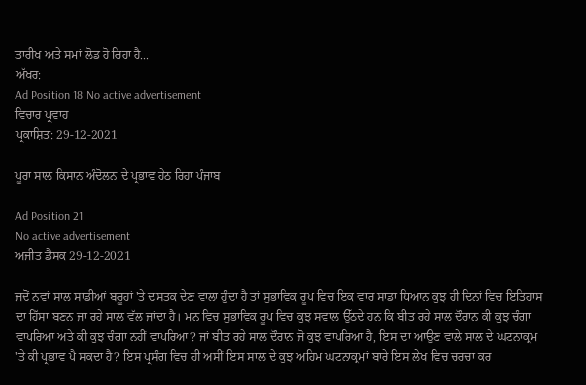ਤਾਰੀਖ ਅਤੇ ਸਮਾਂ ਲੋਡ ਹੋ ਰਿਹਾ ਹੈ...
ਅੱਖਰ:
Ad Position 18 No active advertisement
ਵਿਚਾਰ ਪ੍ਰਵਾਹ
ਪ੍ਰਕਾਸ਼ਿਤ: 29-12-2021

ਪੂਰਾ ਸਾਲ ਕਿਸਾਨ ਅੰਦੋਲਨ ਦੇ ਪ੍ਰਭਾਵ ਹੇਠ ਰਿਹਾ ਪੰਜਾਬ

Ad Position 21
No active advertisement
ਅਜੀਤ ਡੈਸਕ 29-12-2021

ਜਦੋਂ ਨਵਾਂ ਸਾਲ ਸਾਡੀਆਂ ਬਰੂਹਾਂ 'ਤੇ ਦਸਤਕ ਦੇਣ ਵਾਲਾ ਹੁੰਦਾ ਹੈ ਤਾਂ ਸੁਭਾਵਿਕ ਰੂਪ ਵਿਚ ਇਕ ਵਾਰ ਸਾਡਾ ਧਿਆਨ ਕੁਝ ਹੀ ਦਿਨਾਂ ਵਿਚ ਇਤਿਹਾਸ ਦਾ ਹਿੱਸਾ ਬਣਨ ਜਾ ਰਹੇ ਸਾਲ ਵੱਲ ਜਾਂਦਾ ਹੈ। ਮਨ ਵਿਚ ਸੁਭਾਵਿਕ ਰੂਪ ਵਿਚ ਕੁਝ ਸਵਾਲ ਉੱਠਦੇ ਹਨ ਕਿ ਬੀਤ ਰਹੇ ਸਾਲ ਦੌਰਾਨ ਕੀ ਕੁਝ ਚੰਗਾ ਵਾਪਰਿਆ ਅਤੇ ਕੀ ਕੁਝ ਚੰਗਾ ਨਹੀਂ ਵਾਪਰਿਆ? ਜਾਂ ਬੀਤ ਰਹੇ ਸਾਲ ਦੌਰਾਨ ਜੋ ਕੁਝ ਵਾਪਰਿਆ ਹੈ, ਇਸ ਦਾ ਆਉਣ ਵਾਲੇ ਸਾਲ ਦੇ ਘਟਨਾਕ੍ਰਮ 'ਤੇ ਕੀ ਪ੍ਰਭਾਵ ਪੈ ਸਕਦਾ ਹੈ? ਇਸ ਪ੍ਰਸੰਗ ਵਿਚ ਹੀ ਅਸੀਂ ਇਸ ਸਾਲ ਦੇ ਕੁਝ ਅਹਿਮ ਘਟਨਾਕ੍ਰਮਾਂ ਬਾਰੇ ਇਸ ਲੇਖ ਵਿਚ ਚਰਚਾ ਕਰ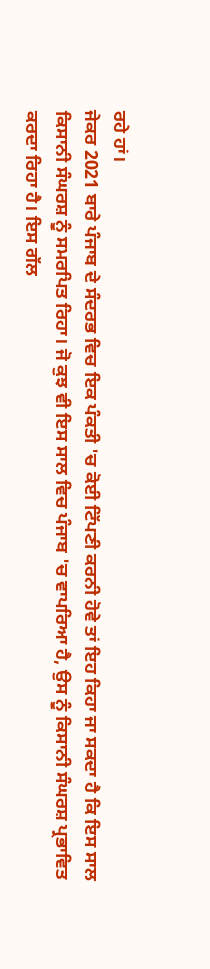ਰਹੇ ਹਾਂ।
ਜੇਕਰ 2021 ਬਾਰੇ ਪੰਜਾਬ ਦੇ ਸੰਦਰਭ ਵਿਚ ਇਕ ਪੰਕਤੀ 'ਚ ਕੋਈ ਟਿੱਪਣੀ ਕਰਨੀ ਹੋਵੇ ਤਾਂ ਇਹ ਕਿਹਾ ਜਾ ਸਕਦਾ ਹੈ ਕਿ ਇਸ ਸਾਲ ਕਿਸਾਨੀ ਸੰਘਰਸ਼ ਨੂੰ ਸਮਰਪਿਤ ਰਿਹਾ। ਜੋ ਕੁਝ ਵੀ ਇਸ ਸਾਲ ਵਿਚ ਪੰਜਾਬ 'ਚ ਵਾਪਰਿਆ ਹੈ, ਉਸ ਨੂੰ ਕਿਸਾਨੀ ਸੰਘਰਸ਼ ਪ੍ਰਭਾਵਿਤ ਕਰਦਾ ਰਿਹਾ ਹੈ। ਇਸ ਗੱਲ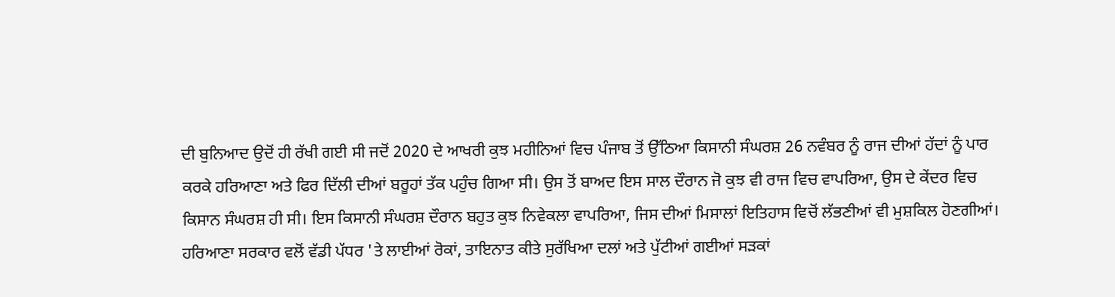ਦੀ ਬੁਨਿਆਦ ਉਦੋਂ ਹੀ ਰੱਖੀ ਗਈ ਸੀ ਜਦੋਂ 2020 ਦੇ ਆਖਰੀ ਕੁਝ ਮਹੀਨਿਆਂ ਵਿਚ ਪੰਜਾਬ ਤੋਂ ਉੱਠਿਆ ਕਿਸਾਨੀ ਸੰਘਰਸ਼ 26 ਨਵੰਬਰ ਨੂੰ ਰਾਜ ਦੀਆਂ ਹੱਦਾਂ ਨੂੰ ਪਾਰ ਕਰਕੇ ਹਰਿਆਣਾ ਅਤੇ ਫਿਰ ਦਿੱਲੀ ਦੀਆਂ ਬਰੂਹਾਂ ਤੱਕ ਪਹੁੰਚ ਗਿਆ ਸੀ। ਉਸ ਤੋਂ ਬਾਅਦ ਇਸ ਸਾਲ ਦੌਰਾਨ ਜੋ ਕੁਝ ਵੀ ਰਾਜ ਵਿਚ ਵਾਪਰਿਆ, ਉਸ ਦੇ ਕੇਂਦਰ ਵਿਚ ਕਿਸਾਨ ਸੰਘਰਸ਼ ਹੀ ਸੀ। ਇਸ ਕਿਸਾਨੀ ਸੰਘਰਸ਼ ਦੌਰਾਨ ਬਹੁਤ ਕੁਝ ਨਿਵੇਕਲਾ ਵਾਪਰਿਆ, ਜਿਸ ਦੀਆਂ ਮਿਸਾਲਾਂ ਇਤਿਹਾਸ ਵਿਚੋਂ ਲੱਭਣੀਆਂ ਵੀ ਮੁਸ਼ਕਿਲ ਹੋਣਗੀਆਂ। ਹਰਿਆਣਾ ਸਰਕਾਰ ਵਲੋਂ ਵੱਡੀ ਪੱਧਰ 'ਤੇ ਲਾਈਆਂ ਰੋਕਾਂ, ਤਾਇਨਾਤ ਕੀਤੇ ਸੁਰੱਖਿਆ ਦਲਾਂ ਅਤੇ ਪੁੱਟੀਆਂ ਗਈਆਂ ਸੜਕਾਂ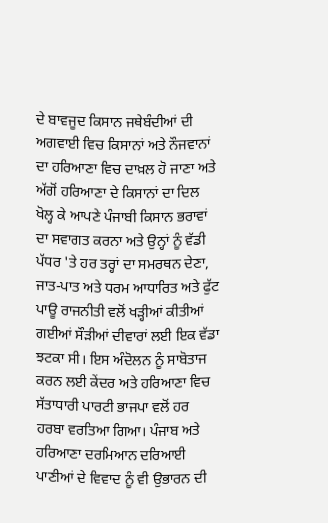ਦੇ ਬਾਵਜੂਦ ਕਿਸਾਨ ਜਥੇਬੰਦੀਆਂ ਦੀ ਅਗਵਾਈ ਵਿਚ ਕਿਸਾਨਾਂ ਅਤੇ ਨੌਜਵਾਨਾਂ ਦਾ ਹਰਿਆਣਾ ਵਿਚ ਦਾਖ਼ਲ ਹੋ ਜਾਣਾ ਅਤੇ ਅੱਗੋਂ ਹਰਿਆਣਾ ਦੇ ਕਿਸਾਨਾਂ ਦਾ ਦਿਲ ਖੋਲ੍ਹ ਕੇ ਆਪਣੇ ਪੰਜਾਬੀ ਕਿਸਾਨ ਭਰਾਵਾਂ ਦਾ ਸਵਾਗਤ ਕਰਨਾ ਅਤੇ ਉਨ੍ਹਾਂ ਨੂੰ ਵੱਡੀ ਪੱਧਰ 'ਤੇ ਹਰ ਤਰ੍ਹਾਂ ਦਾ ਸਮਰਥਨ ਦੇਣਾ, ਜਾਤ-ਪਾਤ ਅਤੇ ਧਰਮ ਆਧਾਰਿਤ ਅਤੇ ਫੁੱਟ ਪਾਊ ਰਾਜਨੀਤੀ ਵਲੋਂ ਖੜ੍ਹੀਆਂ ਕੀਤੀਆਂ ਗਈਆਂ ਸੌੜੀਆਂ ਦੀਵਾਰਾਂ ਲਈ ਇਕ ਵੱਡਾ ਝਟਕਾ ਸੀ। ਇਸ ਅੰਦੋਲਨ ਨੂੰ ਸਾਬੋਤਾਜ ਕਰਨ ਲਈ ਕੇਂਦਰ ਅਤੇ ਹਰਿਆਣਾ ਵਿਚ ਸੱਤਾਧਾਰੀ ਪਾਰਟੀ ਭਾਜਪਾ ਵਲੋਂ ਹਰ ਹਰਬਾ ਵਰਤਿਆ ਗਿਆ। ਪੰਜਾਬ ਅਤੇ ਹਰਿਆਣਾ ਦਰਮਿਆਨ ਦਰਿਆਈ ਪਾਣੀਆਂ ਦੇ ਵਿਵਾਦ ਨੂੰ ਵੀ ਉਭਾਰਨ ਦੀ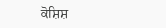ਕੋਸ਼ਿਸ਼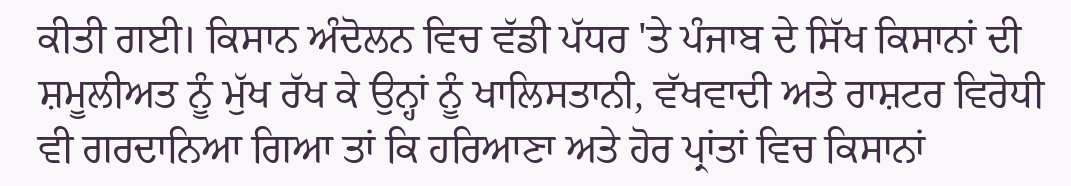ਕੀਤੀ ਗਈ। ਕਿਸਾਨ ਅੰਦੋਲਨ ਵਿਚ ਵੱਡੀ ਪੱਧਰ 'ਤੇ ਪੰਜਾਬ ਦੇ ਸਿੱਖ ਕਿਸਾਨਾਂ ਦੀ ਸ਼ਮੂਲੀਅਤ ਨੂੰ ਮੁੱਖ ਰੱਖ ਕੇ ਉਨ੍ਹਾਂ ਨੂੰ ਖਾਲਿਸਤਾਨੀ, ਵੱਖਵਾਦੀ ਅਤੇ ਰਾਸ਼ਟਰ ਵਿਰੋਧੀ ਵੀ ਗਰਦਾਨਿਆ ਗਿਆ ਤਾਂ ਕਿ ਹਰਿਆਣਾ ਅਤੇ ਹੋਰ ਪ੍ਰਾਂਤਾਂ ਵਿਚ ਕਿਸਾਨਾਂ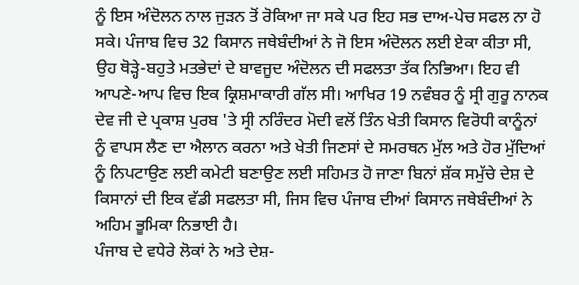ਨੂੰ ਇਸ ਅੰਦੋਲਨ ਨਾਲ ਜੁੜਨ ਤੋਂ ਰੋਕਿਆ ਜਾ ਸਕੇ ਪਰ ਇਹ ਸਭ ਦਾਅ-ਪੇਚ ਸਫਲ ਨਾ ਹੋ ਸਕੇ। ਪੰਜਾਬ ਵਿਚ 32 ਕਿਸਾਨ ਜਥੇਬੰਦੀਆਂ ਨੇ ਜੋ ਇਸ ਅੰਦੋਲਨ ਲਈ ਏਕਾ ਕੀਤਾ ਸੀ, ਉਹ ਥੋੜ੍ਹੇ-ਬਹੁਤੇ ਮਤਭੇਦਾਂ ਦੇ ਬਾਵਜੂਦ ਅੰਦੋਲਨ ਦੀ ਸਫਲਤਾ ਤੱਕ ਨਿਭਿਆ। ਇਹ ਵੀ ਆਪਣੇ-ਆਪ ਵਿਚ ਇਕ ਕ੍ਰਿਸ਼ਮਾਕਾਰੀ ਗੱਲ ਸੀ। ਆਖਿਰ 19 ਨਵੰਬਰ ਨੂੰ ਸ੍ਰੀ ਗੁਰੂ ਨਾਨਕ ਦੇਵ ਜੀ ਦੇ ਪ੍ਰਕਾਸ਼ ਪੁਰਬ 'ਤੇ ਸ੍ਰੀ ਨਰਿੰਦਰ ਮੋਦੀ ਵਲੋਂ ਤਿੰਨ ਖੇਤੀ ਕਿਸਾਨ ਵਿਰੋਧੀ ਕਾਨੂੰਨਾਂ ਨੂੰ ਵਾਪਸ ਲੈਣ ਦਾ ਐਲਾਨ ਕਰਨਾ ਅਤੇ ਖੇਤੀ ਜਿਣਸਾਂ ਦੇ ਸਮਰਥਨ ਮੁੱਲ ਅਤੇ ਹੋਰ ਮੁੱਦਿਆਂ ਨੂੰ ਨਿਪਟਾਉਣ ਲਈ ਕਮੇਟੀ ਬਣਾਉਣ ਲਈ ਸਹਿਮਤ ਹੋ ਜਾਣਾ ਬਿਨਾਂ ਸ਼ੱਕ ਸਮੁੱਚੇ ਦੇਸ਼ ਦੇ ਕਿਸਾਨਾਂ ਦੀ ਇਕ ਵੱਡੀ ਸਫਲਤਾ ਸੀ, ਜਿਸ ਵਿਚ ਪੰਜਾਬ ਦੀਆਂ ਕਿਸਾਨ ਜਥੇਬੰਦੀਆਂ ਨੇ ਅਹਿਮ ਭੂਮਿਕਾ ਨਿਭਾਈ ਹੈ।
ਪੰਜਾਬ ਦੇ ਵਧੇਰੇ ਲੋਕਾਂ ਨੇ ਅਤੇ ਦੇਸ਼-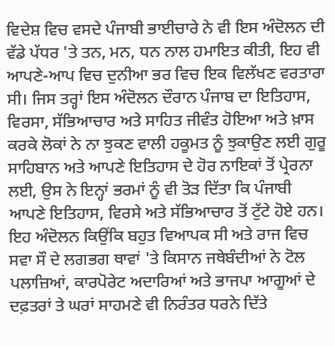ਵਿਦੇਸ਼ ਵਿਚ ਵਸਦੇ ਪੰਜਾਬੀ ਭਾਈਚਾਰੇ ਨੇ ਵੀ ਇਸ ਅੰਦੋਲਨ ਦੀ ਵੱਡੇ ਪੱਧਰ 'ਤੇ ਤਨ, ਮਨ, ਧਨ ਨਾਲ ਹਮਾਇਤ ਕੀਤੀ, ਇਹ ਵੀ ਆਪਣੇ-ਆਪ ਵਿਚ ਦੁਨੀਆ ਭਰ ਵਿਚ ਇਕ ਵਿਲੱਖਣ ਵਰਤਾਰਾ ਸੀ। ਜਿਸ ਤਰ੍ਹਾਂ ਇਸ ਅੰਦੋਲਨ ਦੌਰਾਨ ਪੰਜਾਬ ਦਾ ਇਤਿਹਾਸ, ਵਿਰਸਾ, ਸੱਭਿਆਚਾਰ ਅਤੇ ਸਾਹਿਤ ਜੀਵੰਤ ਹੋਇਆ ਅਤੇ ਖ਼ਾਸ ਕਰਕੇ ਲੋਕਾਂ ਨੇ ਨਾ ਝੁਕਣ ਵਾਲੀ ਹਕੂਮਤ ਨੂੰ ਝੁਕਾਉਣ ਲਈ ਗੁਰੂ ਸਾਹਿਬਾਨ ਅਤੇ ਆਪਣੇ ਇਤਿਹਾਸ ਦੇ ਹੋਰ ਨਾਇਕਾਂ ਤੋਂ ਪ੍ਰੇਰਨਾ ਲਈ, ਉਸ ਨੇ ਇਨ੍ਹਾਂ ਭਰਮਾਂ ਨੂੰ ਵੀ ਤੋੜ ਦਿੱਤਾ ਕਿ ਪੰਜਾਬੀ ਆਪਣੇ ਇਤਿਹਾਸ, ਵਿਰਸੇ ਅਤੇ ਸੱਭਿਆਚਾਰ ਤੋਂ ਟੁੱਟੇ ਹੋਏ ਹਨ।
ਇਹ ਅੰਦੋਲਨ ਕਿਉਂਕਿ ਬਹੁਤ ਵਿਆਪਕ ਸੀ ਅਤੇ ਰਾਜ ਵਿਚ ਸਵਾ ਸੌ ਦੇ ਲਗਭਗ ਥਾਵਾਂ 'ਤੇ ਕਿਸਾਨ ਜਥੇਬੰਦੀਆਂ ਨੇ ਟੋਲ ਪਲਾਜ਼ਿਆਂ, ਕਾਰਪੋਰੇਟ ਅਦਾਰਿਆਂ ਅਤੇ ਭਾਜਪਾ ਆਗੂਆਂ ਦੇ ਦਫ਼ਤਰਾਂ ਤੇ ਘਰਾਂ ਸਾਹਮਣੇ ਵੀ ਨਿਰੰਤਰ ਧਰਨੇ ਦਿੱਤੇ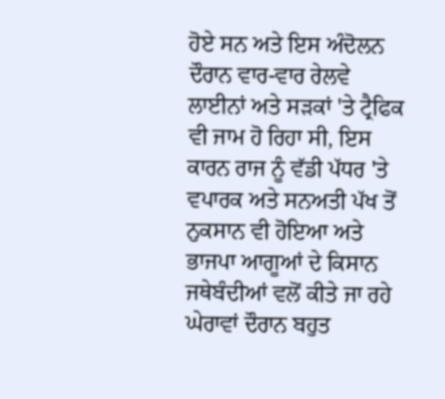ਹੋਏ ਸਨ ਅਤੇ ਇਸ ਅੰਦੋਲਨ ਦੌਰਾਨ ਵਾਰ-ਵਾਰ ਰੇਲਵੇ ਲਾਈਨਾਂ ਅਤੇ ਸੜਕਾਂ 'ਤੇ ਟ੍ਰੈਫਿਕ ਵੀ ਜਾਮ ਹੋ ਰਿਹਾ ਸੀ, ਇਸ ਕਾਰਨ ਰਾਜ ਨੂੰ ਵੱਡੀ ਪੱਧਰ 'ਤੇ ਵਪਾਰਕ ਅਤੇ ਸਨਅਤੀ ਪੱਖ ਤੋਂ ਨੁਕਸਾਨ ਵੀ ਹੋਇਆ ਅਤੇ ਭਾਜਪਾ ਆਗੂਆਂ ਦੇ ਕਿਸਾਨ ਜਥੇਬੰਦੀਆਂ ਵਲੋਂ ਕੀਤੇ ਜਾ ਰਹੇ ਘੇਰਾਵਾਂ ਦੌਰਾਨ ਬਹੁਤ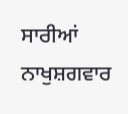ਸਾਰੀਆਂ ਨਾਖੁਸ਼ਗਵਾਰ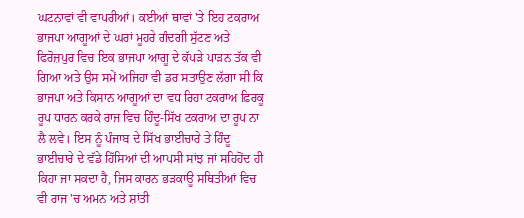ਘਟਨਾਵਾਂ ਵੀ ਵਾਪਰੀਆਂ। ਕਈਆਂ ਥਾਵਾਂ 'ਤੇ ਇਹ ਟਕਰਾਅ ਭਾਜਪਾ ਆਗੂਆਂ ਦੇ ਘਰਾਂ ਮੂਹਰੇ ਗੰਦਗੀ ਸੁੱਟਣ ਅਤੇ ਫਿਰੋਜ਼ਪੁਰ ਵਿਚ ਇਕ ਭਾਜਪਾ ਆਗੂ ਦੇ ਕੱਪੜੇ ਪਾੜਨ ਤੱਕ ਵੀ ਗਿਆ ਅਤੇ ਉਸ ਸਮੇਂ ਅਜਿਹਾ ਵੀ ਡਰ ਸਤਾਉਣ ਲੱਗਾ ਸੀ ਕਿ ਭਾਜਪਾ ਅਤੇ ਕਿਸਾਨ ਆਗੂਆਂ ਦਾ ਵਧ ਰਿਹਾ ਟਕਰਾਅ ਫ਼ਿਰਕੂ ਰੂਪ ਧਾਰਨ ਕਰਕੇ ਰਾਜ ਵਿਚ ਹਿੰਦੂ-ਸਿੱਖ ਟਕਰਾਅ ਦਾ ਰੂਪ ਨਾ ਲੈ ਲਵੇ। ਇਸ ਨੂੰ ਪੰਜਾਬ ਦੇ ਸਿੱਖ ਭਾਈਚਾਰੇ ਤੇ ਹਿੰਦੂ ਭਾਈਚਾਰੇ ਦੇ ਵੱਡੇ ਹਿੱਸਿਆਂ ਦੀ ਆਪਸੀ ਸਾਂਝ ਜਾਂ ਸਹਿਹੋਂਦ ਹੀ ਕਿਹਾ ਜਾ ਸਕਦਾ ਹੈ, ਜਿਸ ਕਾਰਨ ਭੜਕਾਊ ਸਥਿਤੀਆਂ ਵਿਚ ਵੀ ਰਾਜ 'ਚ ਅਮਨ ਅਤੇ ਸ਼ਾਂਤੀ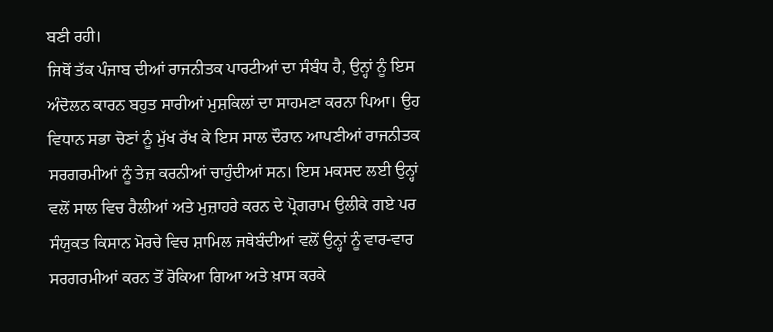ਬਣੀ ਰਹੀ।
ਜਿਥੋਂ ਤੱਕ ਪੰਜਾਬ ਦੀਆਂ ਰਾਜਨੀਤਕ ਪਾਰਟੀਆਂ ਦਾ ਸੰਬੰਧ ਹੈ, ਉਨ੍ਹਾਂ ਨੂੰ ਇਸ ਅੰਦੋਲਨ ਕਾਰਨ ਬਹੁਤ ਸਾਰੀਆਂ ਮੁਸ਼ਕਿਲਾਂ ਦਾ ਸਾਹਮਣਾ ਕਰਨਾ ਪਿਆ। ਉਹ ਵਿਧਾਨ ਸਭਾ ਚੋਣਾਂ ਨੂੰ ਮੁੱਖ ਰੱਖ ਕੇ ਇਸ ਸਾਲ ਦੌਰਾਨ ਆਪਣੀਆਂ ਰਾਜਨੀਤਕ ਸਰਗਰਮੀਆਂ ਨੂੰ ਤੇਜ਼ ਕਰਨੀਆਂ ਚਾਹੁੰਦੀਆਂ ਸਨ। ਇਸ ਮਕਸਦ ਲਈ ਉਨ੍ਹਾਂ ਵਲੋਂ ਸਾਲ ਵਿਚ ਰੈਲੀਆਂ ਅਤੇ ਮੁਜ਼ਾਹਰੇ ਕਰਨ ਦੇ ਪ੍ਰੋਗਰਾਮ ਉਲੀਕੇ ਗਏ ਪਰ ਸੰਯੁਕਤ ਕਿਸਾਨ ਮੋਰਚੇ ਵਿਚ ਸ਼ਾਮਿਲ ਜਥੇਬੰਦੀਆਂ ਵਲੋਂ ਉਨ੍ਹਾਂ ਨੂੰ ਵਾਰ-ਵਾਰ ਸਰਗਰਮੀਆਂ ਕਰਨ ਤੋਂ ਰੋਕਿਆ ਗਿਆ ਅਤੇ ਖ਼ਾਸ ਕਰਕੇ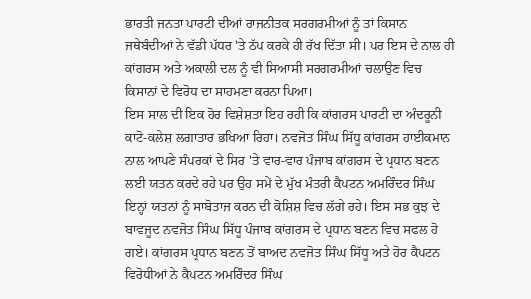ਭਾਰਤੀ ਜਨਤਾ ਪਾਰਟੀ ਦੀਆਂ ਰਾਜਨੀਤਕ ਸਰਗਰਮੀਆਂ ਨੂੰ ਤਾਂ ਕਿਸਾਨ ਜਥੇਬੰਦੀਆਂ ਨੇ ਵੱਡੀ ਪੱਧਰ 'ਤੇ ਠੱਪ ਕਰਕੇ ਹੀ ਰੱਖ ਦਿੱਤਾ ਸੀ। ਪਰ ਇਸ ਦੇ ਨਾਲ ਹੀ ਕਾਂਗਰਸ ਅਤੇ ਅਕਾਲੀ ਦਲ ਨੂੰ ਵੀ ਸਿਆਸੀ ਸਰਗਰਮੀਆਂ ਚਲਾਉਣ ਵਿਚ ਕਿਸਾਨਾਂ ਦੇ ਵਿਰੋਧ ਦਾ ਸਾਹਮਣਾ ਕਰਨਾ ਪਿਆ।
ਇਸ ਸਾਲ ਦੀ ਇਕ ਹੋਰ ਵਿਸ਼ੇਸ਼ਤਾ ਇਹ ਰਹੀ ਕਿ ਕਾਂਗਰਸ ਪਾਰਟੀ ਦਾ ਅੰਦਰੂਨੀ ਕਾਟੋ-ਕਲੇਸ਼ ਲਗਾਤਾਰ ਭਖਿਆ ਰਿਹਾ। ਨਵਜੋਤ ਸਿੰਘ ਸਿੱਧੂ ਕਾਂਗਰਸ ਹਾਈਕਮਾਨ ਨਾਲ ਆਪਣੇ ਸੰਪਰਕਾਂ ਦੇ ਸਿਰ 'ਤੇ ਵਾਰ-ਵਾਰ ਪੰਜਾਬ ਕਾਂਗਰਸ ਦੇ ਪ੍ਰਧਾਨ ਬਣਨ ਲਈ ਯਤਨ ਕਰਦੇ ਰਹੇ ਪਰ ਉਹ ਸਮੇਂ ਦੇ ਮੁੱਖ ਮੰਤਰੀ ਕੈਪਟਨ ਅਮਰਿੰਦਰ ਸਿੰਘ ਇਨ੍ਹਾਂ ਯਤਨਾਂ ਨੂੰ ਸਾਬੋਤਾਜ ਕਰਨ ਦੀ ਕੋਸ਼ਿਸ਼ ਵਿਚ ਲੱਗੇ ਰਹੇ। ਇਸ ਸਭ ਕੁਝ ਦੇ ਬਾਵਜੂਦ ਨਵਜੋਤ ਸਿੰਘ ਸਿੱਧੂ ਪੰਜਾਬ ਕਾਂਗਰਸ ਦੇ ਪ੍ਰਧਾਨ ਬਣਨ ਵਿਚ ਸਫਲ ਹੋ ਗਏ। ਕਾਂਗਰਸ ਪ੍ਰਧਾਨ ਬਣਨ ਤੋਂ ਬਾਅਦ ਨਵਜੋਤ ਸਿੰਘ ਸਿੱਧੂ ਅਤੇ ਹੋਰ ਕੈਪਟਨ ਵਿਰੋਧੀਆਂ ਨੇ ਕੈਪਟਨ ਅਮਰਿੰਦਰ ਸਿੰਘ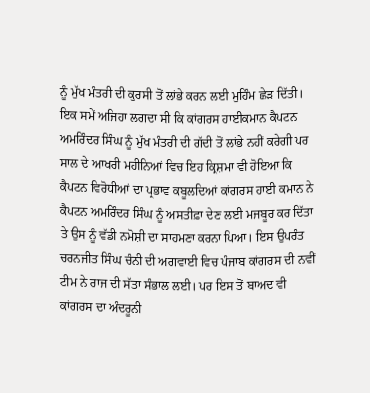ਨੂੰ ਮੁੱਖ ਮੰਤਰੀ ਦੀ ਕੁਰਸੀ ਤੋਂ ਲਾਂਭੇ ਕਰਨ ਲਈ ਮੁਹਿੰਮ ਛੇੜ ਦਿੱਤੀ। ਇਕ ਸਮੇਂ ਅਜਿਹਾ ਲਗਦਾ ਸੀ ਕਿ ਕਾਂਗਰਸ ਹਾਈਕਮਾਨ ਕੈਪਟਨ ਅਮਰਿੰਦਰ ਸਿੰਘ ਨੂੰ ਮੁੱਖ ਮੰਤਰੀ ਦੀ ਗੱਦੀ ਤੋਂ ਲਾਂਭੇ ਨਹੀਂ ਕਰੇਗੀ ਪਰ ਸਾਲ ਦੇ ਆਖਰੀ ਮਹੀਨਿਆਂ ਵਿਚ ਇਹ ਕ੍ਰਿਸ਼ਮਾ ਵੀ ਹੋਇਆ ਕਿ ਕੈਪਟਨ ਵਿਰੋਧੀਆਂ ਦਾ ਪ੍ਰਭਾਵ ਕਬੂਲਦਿਆਂ ਕਾਂਗਰਸ ਹਾਈ ਕਮਾਨ ਨੇ ਕੈਪਟਨ ਅਮਰਿੰਦਰ ਸਿੰਘ ਨੂੰ ਅਸਤੀਫ਼ਾ ਦੇਣ ਲਈ ਮਜਬੂਰ ਕਰ ਦਿੱਤਾ ਤੇ ਉਸ ਨੂੰ ਵੱਡੀ ਨਮੋਸ਼ੀ ਦਾ ਸਾਹਮਣਾ ਕਰਨਾ ਪਿਆ। ਇਸ ਉਪਰੰਤ ਚਰਨਜੀਤ ਸਿੰਘ ਚੰਨੀ ਦੀ ਅਗਵਾਈ ਵਿਚ ਪੰਜਾਬ ਕਾਂਗਰਸ ਦੀ ਨਵੀਂ ਟੀਮ ਨੇ ਰਾਜ ਦੀ ਸੱਤਾ ਸੰਭਾਲ ਲਈ। ਪਰ ਇਸ ਤੋਂ ਬਾਅਦ ਵੀ ਕਾਂਗਰਸ ਦਾ ਅੰਦਰੂਨੀ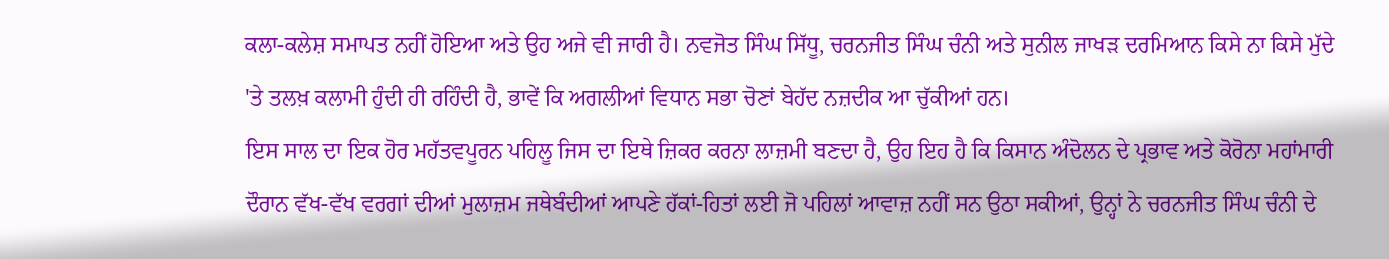ਕਲਾ-ਕਲੇਸ਼ ਸਮਾਪਤ ਨਹੀਂ ਹੋਇਆ ਅਤੇ ਉਹ ਅਜੇ ਵੀ ਜਾਰੀ ਹੈ। ਨਵਜੋਤ ਸਿੰਘ ਸਿੱਧੂ, ਚਰਨਜੀਤ ਸਿੰਘ ਚੰਨੀ ਅਤੇ ਸੁਨੀਲ ਜਾਖੜ ਦਰਮਿਆਨ ਕਿਸੇ ਨਾ ਕਿਸੇ ਮੁੱਦੇ 'ਤੇ ਤਲਖ਼ ਕਲਾਮੀ ਹੁੰਦੀ ਹੀ ਰਹਿੰਦੀ ਹੈ, ਭਾਵੇਂ ਕਿ ਅਗਲੀਆਂ ਵਿਧਾਨ ਸਭਾ ਚੋਣਾਂ ਬੇਹੱਦ ਨਜ਼ਦੀਕ ਆ ਚੁੱਕੀਆਂ ਹਨ।
ਇਸ ਸਾਲ ਦਾ ਇਕ ਹੋਰ ਮਹੱਤਵਪੂਰਨ ਪਹਿਲੂ ਜਿਸ ਦਾ ਇਥੇ ਜ਼ਿਕਰ ਕਰਨਾ ਲਾਜ਼ਮੀ ਬਣਦਾ ਹੈ, ਉਹ ਇਹ ਹੈ ਕਿ ਕਿਸਾਨ ਅੰਦੋਲਨ ਦੇ ਪ੍ਰਭਾਵ ਅਤੇ ਕੋਰੋਨਾ ਮਹਾਂਮਾਰੀ ਦੌਰਾਨ ਵੱਖ-ਵੱਖ ਵਰਗਾਂ ਦੀਆਂ ਮੁਲਾਜ਼ਮ ਜਥੇਬੰਦੀਆਂ ਆਪਣੇ ਹੱਕਾਂ-ਹਿਤਾਂ ਲਈ ਜੋ ਪਹਿਲਾਂ ਆਵਾਜ਼ ਨਹੀਂ ਸਨ ਉਠਾ ਸਕੀਆਂ, ਉਨ੍ਹਾਂ ਨੇ ਚਰਨਜੀਤ ਸਿੰਘ ਚੰਨੀ ਦੇ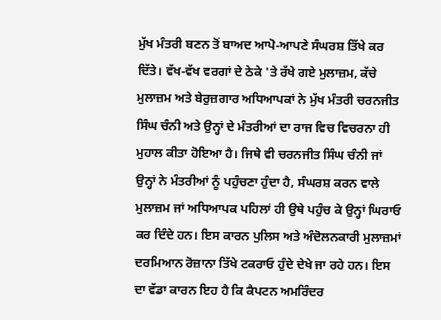ਮੁੱਖ ਮੰਤਰੀ ਬਣਨ ਤੋਂ ਬਾਅਦ ਆਪੋ-ਆਪਣੇ ਸੰਘਰਸ਼ ਤਿੱਖੇ ਕਰ ਦਿੱਤੇ। ਵੱਖ-ਵੱਖ ਵਰਗਾਂ ਦੇ ਠੇਕੇ 'ਤੇ ਰੱਖੇ ਗਏ ਮੁਲਾਜ਼ਮ, ਕੱਚੇ ਮੁਲਾਜ਼ਮ ਅਤੇ ਬੇਰੁਜ਼ਗਾਰ ਅਧਿਆਪਕਾਂ ਨੇ ਮੁੱਖ ਮੰਤਰੀ ਚਰਨਜੀਤ ਸਿੰਘ ਚੰਨੀ ਅਤੇ ਉਨ੍ਹਾਂ ਦੇ ਮੰਤਰੀਆਂ ਦਾ ਰਾਜ ਵਿਚ ਵਿਚਰਨਾ ਹੀ ਮੁਹਾਲ ਕੀਤਾ ਹੋਇਆ ਹੈ। ਜਿਥੇ ਵੀ ਚਰਨਜੀਤ ਸਿੰਘ ਚੰਨੀ ਜਾਂ ਉਨ੍ਹਾਂ ਨੇ ਮੰਤਰੀਆਂ ਨੂੰ ਪਹੁੰਚਣਾ ਹੁੰਦਾ ਹੈ, ਸੰਘਰਸ਼ ਕਰਨ ਵਾਲੇ ਮੁਲਾਜ਼ਮ ਜਾਂ ਅਧਿਆਪਕ ਪਹਿਲਾਂ ਹੀ ਉਥੇ ਪਹੁੰਚ ਕੇ ਉਨ੍ਹਾਂ ਘਿਰਾਓ ਕਰ ਦਿੰਦੇ ਹਨ। ਇਸ ਕਾਰਨ ਪੁਲਿਸ ਅਤੇ ਅੰਦੋਲਨਕਾਰੀ ਮੁਲਾਜ਼ਮਾਂ ਦਰਮਿਆਨ ਰੋਜ਼ਾਨਾ ਤਿੱਖੇ ਟਕਰਾਓ ਹੁੰਦੇ ਦੇਖੇ ਜਾ ਰਹੇ ਹਨ। ਇਸ ਦਾ ਵੱਡਾ ਕਾਰਨ ਇਹ ਹੈ ਕਿ ਕੈਪਟਨ ਅਮਰਿੰਦਰ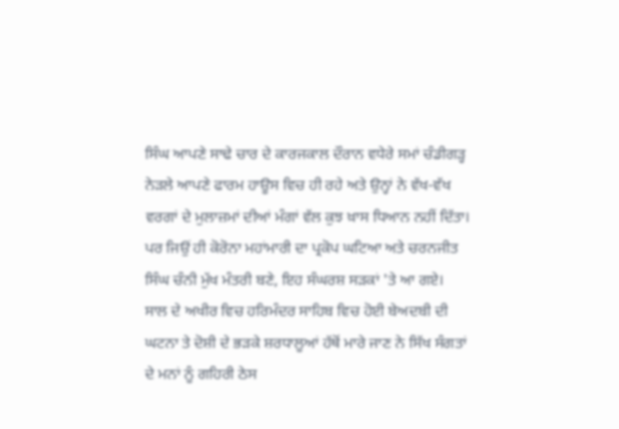ਸਿੰਘ ਆਪਣੇ ਸਾਢੇ ਚਾਰ ਦੇ ਕਾਰਜਕਾਲ ਦੌਰਾਨ ਵਧੇਰੇ ਸਮਾਂ ਚੰਡੀਗੜ੍ਹ ਨੇੜਲੇ ਆਪਣੇ ਫਾਰਮ ਹਾਊਸ ਵਿਚ ਹੀ ਰਹੇ ਅਤੇ ਉਨ੍ਹਾਂ ਨੇ ਵੱਖ-ਵੱਖ ਵਰਗਾਂ ਦੇ ਮੁਲਾਜ਼ਮਾਂ ਦੀਆਂ ਮੰਗਾਂ ਵੱਲ ਕੁਝ ਖ਼ਾਸ ਧਿਆਨ ਨਹੀਂ ਦਿੱਤਾ। ਪਰ ਜਿਉਂ ਹੀ ਕੋਰੋਨਾ ਮਹਾਂਮਾਰੀ ਦਾ ਪ੍ਰਕੋਪ ਘਟਿਆ ਅਤੇ ਚਰਨਜੀਤ ਸਿੰਘ ਚੰਨੀ ਮੁੱਖ ਮੰਤਰੀ ਬਣੇ, ਇਹ ਸੰਘਰਸ਼ ਸੜਕਾਂ 'ਤੇ ਆ ਗਏ। ਸਾਲ ਦੇ ਅਖੀਰ ਵਿਚ ਹਰਿਮੰਦਰ ਸਾਹਿਬ ਵਿਚ ਹੋਈ ਬੇਅਦਬੀ ਦੀ ਘਟਨਾ ਤੇ ਦੋਸ਼ੀ ਦੇ ਭੜਕੇ ਸ਼ਰਧਾਲੂਆਂ ਹੱਥੋਂ ਮਾਰੇ ਜਾਣ ਨੇ ਸਿੱਖ ਸੰਗਤਾਂ ਦੇ ਮਨਾਂ ਨੂੰ ਗਹਿਰੀ ਠੇਸ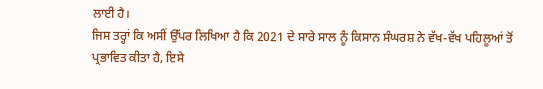ਲਾਈ ਹੈ।
ਜਿਸ ਤਰ੍ਹਾਂ ਕਿ ਅਸੀਂ ਉੱਪਰ ਲਿਖਿਆ ਹੈ ਕਿ 2021 ਦੇ ਸਾਰੇ ਸਾਲ ਨੂੰ ਕਿਸਾਨ ਸੰਘਰਸ਼ ਨੇ ਵੱਖ-ਵੱਖ ਪਹਿਲੂਆਂ ਤੋਂ ਪ੍ਰਭਾਵਿਤ ਕੀਤਾ ਹੈ, ਇਸੇ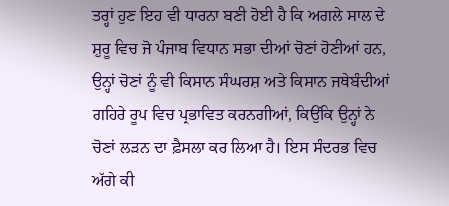ਤਰ੍ਹਾਂ ਹੁਣ ਇਹ ਵੀ ਧਾਰਨਾ ਬਣੀ ਹੋਈ ਹੈ ਕਿ ਅਗਲੇ ਸਾਲ ਦੇ ਸ਼ੁਰੂ ਵਿਚ ਜੋ ਪੰਜਾਬ ਵਿਧਾਨ ਸਭਾ ਦੀਆਂ ਚੋਣਾਂ ਹੋਣੀਆਂ ਹਨ, ਉਨ੍ਹਾਂ ਚੋਣਾਂ ਨੂੰ ਵੀ ਕਿਸਾਨ ਸੰਘਰਸ਼ ਅਤੇ ਕਿਸਾਨ ਜਥੇਬੰਦੀਆਂ ਗਹਿਰੇ ਰੂਪ ਵਿਚ ਪ੍ਰਭਾਵਿਤ ਕਰਨਗੀਆਂ, ਕਿਉਂਕਿ ਉਨ੍ਹਾਂ ਨੇ ਚੋਣਾਂ ਲੜਨ ਦਾ ਫ਼ੈਸਲਾ ਕਰ ਲਿਆ ਹੈ। ਇਸ ਸੰਦਰਭ ਵਿਚ ਅੱਗੇ ਕੀ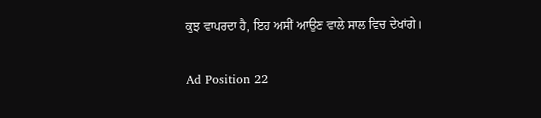ਕੁਝ ਵਾਪਰਦਾ ਹੈ, ਇਹ ਅਸੀਂ ਆਉਣ ਵਾਲੇ ਸਾਲ ਵਿਚ ਦੇਖਾਂਗੇ।

Ad Position 22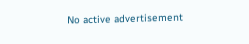No active advertisement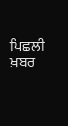ਪਿਛਲੀ ਖ਼ਬਰ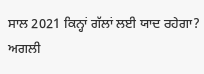ਸਾਲ 2021 ਕਿਨ੍ਹਾਂ ਗੱਲਾਂ ਲਈ ਯਾਦ ਰਹੇਗਾ? ਅਗਲੀ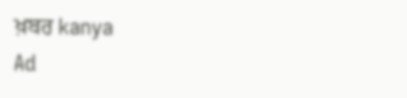ਖ਼ਬਰ kanya
Ad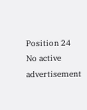Position 24
No active advertisement